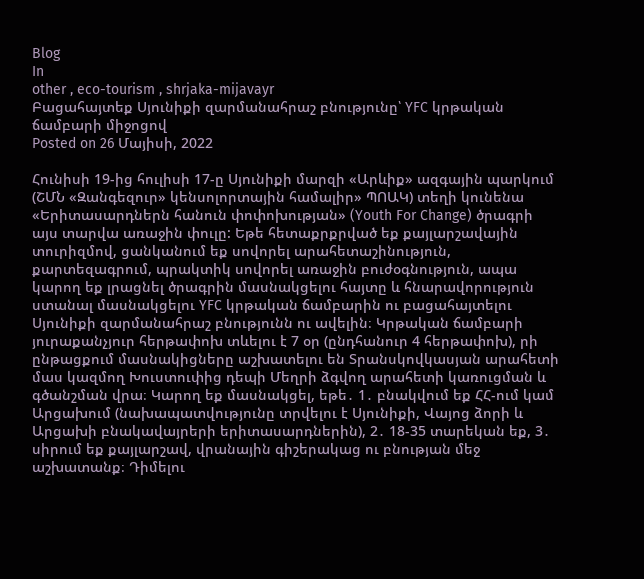Blog
In
other , eco-tourism , shrjaka-mijavayr
Բացահայտեք Սյունիքի զարմանահրաշ բնությունը՝ YFC կրթական ճամբարի միջոցով
Posted on 26 Մայիսի, 2022

Հունիսի 19-ից հուլիսի 17-ը Սյունիքի մարզի «Արևիք» ազգային պարկում (ՇՄՆ «Զանգեզուր» կենսոլորտային համալիր» ՊՈԱԿ) տեղի կունենա «Երիտասարդներն հանուն փոփոխության» (Youth For Change) ծրագրի այս տարվա առաջին փուլը: Եթե հետաքրքրված եք քայլարշավային տուրիզմով, ցանկանում եք սովորել արահետաշինություն, քարտեզագրում, պրակտիկ սովորել առաջին բուժօգնություն, ապա կարող եք լրացնել ծրագրին մասնակցելու հայտը և հնարավորություն ստանալ մասնակցելու YFC կրթական ճամբարին ու բացահայտելու Սյունիքի զարմանահրաշ բնությունն ու ավելին։ Կրթական ճամբարի յուրաքանչյուր հերթափոխ տևելու է 7 օր (ընդհանուր 4 հերթափոխ), րի ընթացքում մասնակիցները աշխատելու են Տրանսկովկասյան արահետի մաս կազմող Խուստուփից դեպի Մեղրի ձգվող արահետի կառուցման և գծանշման վրա։ Կարող եք մասնակցել, եթե․ 1․ բնակվում եք ՀՀ-ում կամ Արցախում (նախապատվությունը տրվելու է Սյունիքի, Վայոց ձորի և Արցախի բնակավայրերի երիտասարդներին), 2․ 18-35 տարեկան եք, 3․ սիրում եք քայլարշավ, վրանային գիշերակաց ու բնության մեջ աշխատանք։ Դիմելու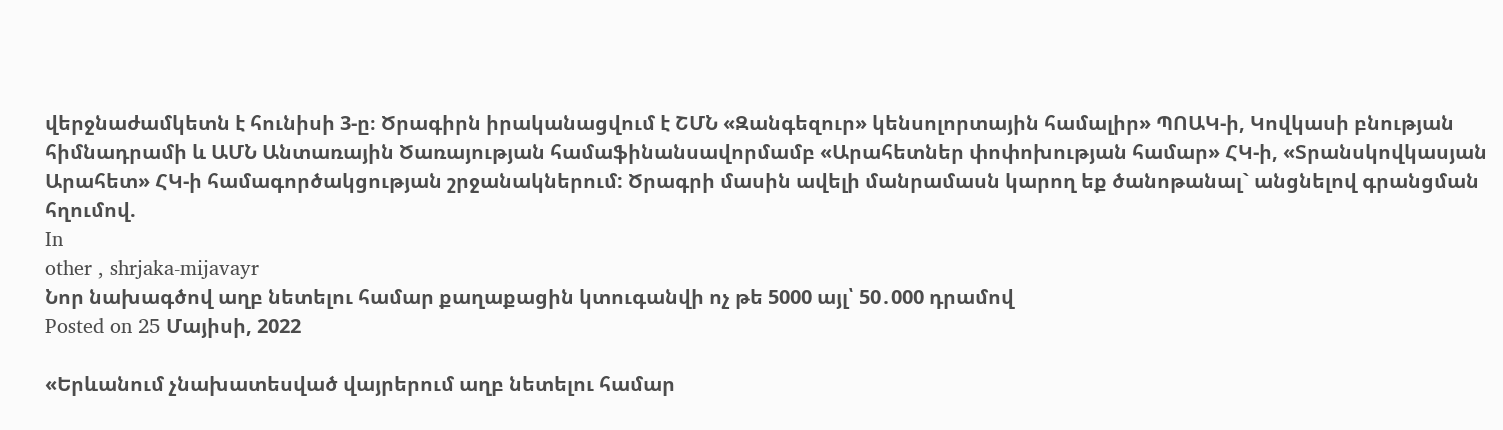վերջնաժամկետն է հունիսի 3-ը։ Ծրագիրն իրականացվում է ՇՄՆ «Զանգեզուր» կենսոլորտային համալիր» ՊՈԱԿ-ի, Կովկասի բնության հիմնադրամի և ԱՄՆ Անտառային Ծառայության համաֆինանսավորմամբ «Արահետներ փոփոխության համար» ՀԿ-ի, «Տրանսկովկասյան Արահետ» ՀԿ-ի համագործակցության շրջանակներում: Ծրագրի մասին ավելի մանրամասն կարող եք ծանոթանալ` անցնելով գրանցման հղումով.
In
other , shrjaka-mijavayr
Նոր նախագծով աղբ նետելու համար քաղաքացին կտուգանվի ոչ թե 5000 այլ՝ 50․000 դրամով
Posted on 25 Մայիսի, 2022

«Երևանում չնախատեսված վայրերում աղբ նետելու համար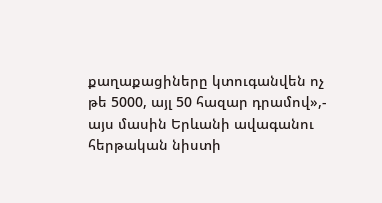քաղաքացիները կտուգանվեն ոչ թե 5000, այլ 50 հազար դրամով»,- այս մասին Երևանի ավագանու հերթական նիստի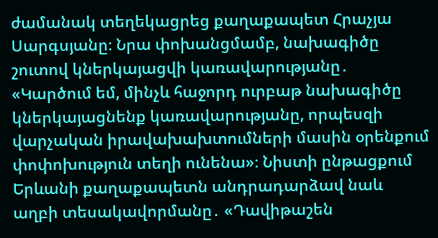ժամանակ տեղեկացրեց քաղաքապետ Հրաչյա Սարգսյանը։ Նրա փոխանցմամբ, նախագիծը շուտով կներկայացվի կառավարությանը․ «Կարծում եմ, մինչև հաջորդ ուրբաթ նախագիծը կներկայացնենք կառավարությանը, որպեսզի վարչական իրավախախտումների մասին օրենքում փոփոխություն տեղի ունենա»։ Նիստի ընթացքում Երևանի քաղաքապետն անդրադարձավ նաև աղբի տեսակավորմանը․ «Դավիթաշեն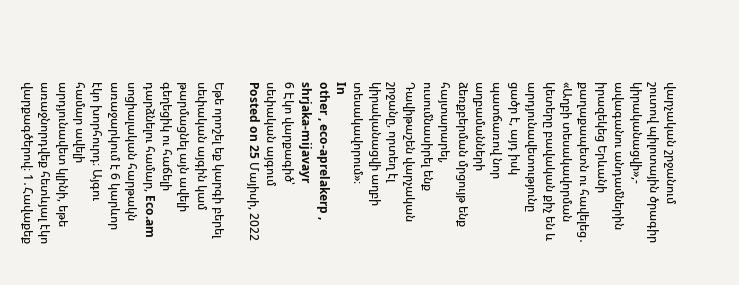վարչական շրջանում շուտով պիլոտային ծրագիր կիրականացվի»,- ավագանու անդամներին իրազեկեց Երևանի քաղաքապետն ու հավելեց․ «Աղբի տեսակավորման կետերը բավական քիչ են և արդյունավետությունը ցածր է, այդ իսկ պատճառով նոր աղբամանների ձեռքբերման մրցույթ ենք հայտարարել, ուսումնասիրել ենք Դավիթաշեն վարչական շրջանը, որտեղ էլ կիրականացվի աղբի տեսակավորում»։
In
other , eco-aprelakerp , shrjaka-mijavayr
6 Էկո վարքագիծ՝ սեփական այգում
Posted on 25 Մայիսի, 2022

Եթե որոշել եք կարգի բերել սեփական այգին կամ թարմացնել այն ավելի գեղեցիկ ու հաճելի դարձնելու համար, Eco.am սոցիալական հարթակն առաջարկում է 6 կարևոր էկո խորհուրդ։ Այգու համար ավելի արդյունավետ կլինի, եթե առաջնորդվեք հետևյալ էկո վարքագծերով։ 1․Հավաքեք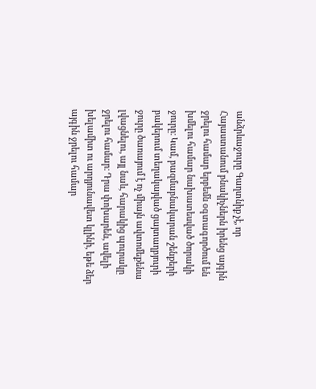անձրևաջուրը Գաղտնիք չէ, որ Հայաստանում բնակիչներն իրենց այգին ջրելու համար երբեմն օգտագործում են խմելու համար նախատեսված ծորակի ջուրը։ Կամ, բազմաբնակարան շենքերի բակերում տեղակայված ցայտաղբյուրի ջուրը ծառայում է ոչ միայն ավտոմեքենա լվացնելու, այլ նաև, հարակից պուրակը ջրելու համար։ Դրա փոխարեն, ավելի խելամիտ ու արդյունավետ կլինի, եթե ձեր այգին ջրելու համար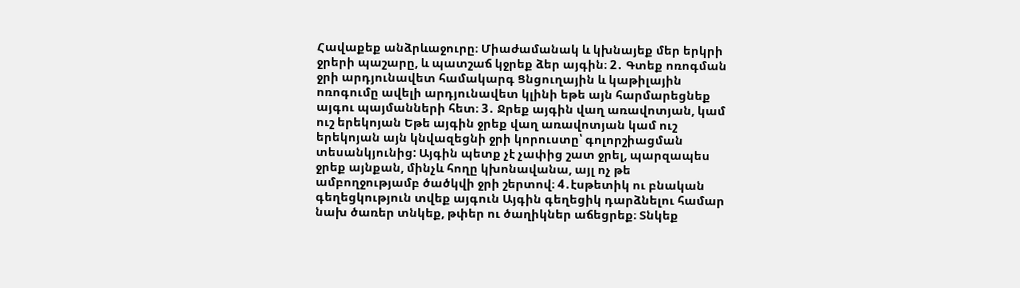Հավաքեք անձրևաջուրը։ Միաժամանակ և կխնայեք մեր երկրի ջրերի պաշարը, և պատշաճ կջրեք ձեր այգին։ 2․ Գտեք ոռոգման ջրի արդյունավետ համակարգ Ցնցուղային և կաթիլային ոռոգումը ավելի արդյունավետ կլինի եթե այն հարմարեցնեք այգու պայմանների հետ։ 3․ Ջրեք այգին վաղ առավոտյան, կամ ուշ երեկոյան Եթե այգին ջրեք վաղ առավոտյան կամ ուշ երեկոյան այն կնվազեցնի ջրի կորուստը՝ գոլորշիացման տեսանկյունից: Այգին պետք չէ չափից շատ ջրել, պարզապես ջրեք այնքան, մինչև հողը կխոնավանա, այլ ոչ թե ամբողջությամբ ծածկվի ջրի շերտով։ 4․էսթետիկ ու բնական գեղեցկություն տվեք այգուն Այգին գեղեցիկ դարձնելու համար նախ ծառեր տնկեք, թփեր ու ծաղիկներ աճեցրեք։ Տնկեք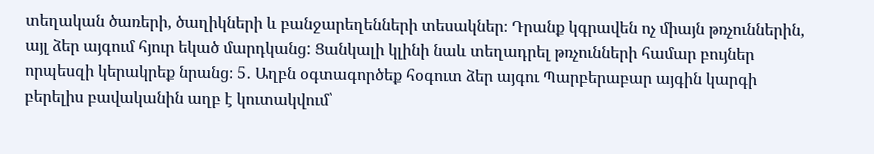տեղական ծառերի, ծաղիկների և բանջարեղենների տեսակներ։ Դրանք կգրավեն ոչ միայն թռչուններին, այլ ձեր այգում հյուր եկած մարդկանց: Ցանկալի կլինի նաև տեղադրել թռչունների համար բույներ որպեսզի կերակրեք նրանց։ 5․ Աղբն օգտագործեք հօգուտ ձեր այգու Պարբերաբար այգին կարգի բերելիս բավականին աղբ է կուտակվում՝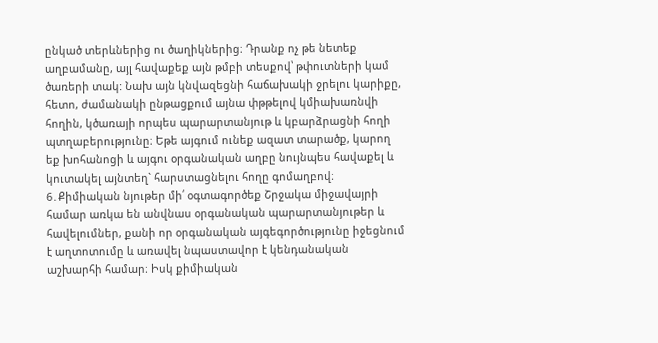ընկած տերևներից ու ծաղիկներից։ Դրանք ոչ թե նետեք աղբամանը, այլ հավաքեք այն թմբի տեսքով՝ թփուտների կամ ծառերի տակ: Նախ այն կնվազեցնի հաճախակի ջրելու կարիքը, հետո, ժամանակի ընթացքում այնա փթթելով կմիախառնվի հողին, կծառայի որպես պարարտանյութ և կբարձրացնի հողի պտղաբերությունը։ Եթե այգում ունեք ազատ տարածք, կարող եք խոհանոցի և այգու օրգանական աղբը նույնպես հավաքել և կուտակել այնտեղ` հարստացնելու հողը գոմաղբով։ 6․Քիմիական նյութեր մի՛ օգտագործեք Շրջակա միջավայրի համար առկա են անվնաս օրգանական պարարտանյութեր և հավելումներ, քանի որ օրգանական այգեգործությունը իջեցնում է աղտոտումը և առավել նպաստավոր է կենդանական աշխարհի համար։ Իսկ քիմիական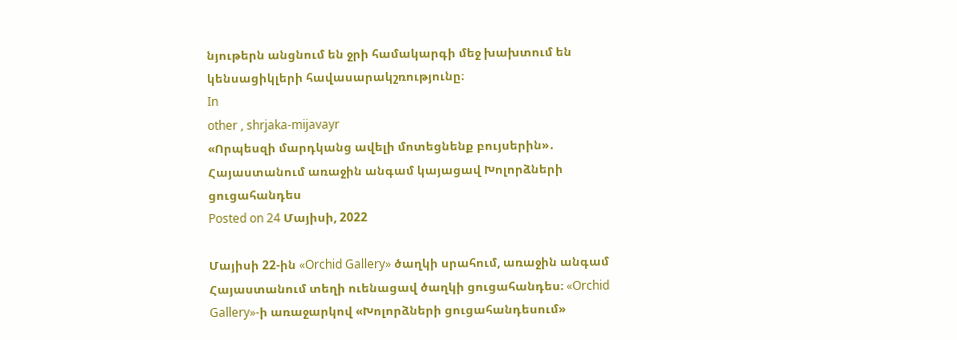նյութերն անցնում են ջրի համակարգի մեջ խախտում են կենսացիկլերի հավասարակշռությունը։
In
other , shrjaka-mijavayr
«Որպեսզի մարդկանց ավելի մոտեցնենք բույսերին»․ Հայաստանում առաջին անգամ կայացավ Խոլորձների ցուցահանդես
Posted on 24 Մայիսի, 2022

Մայիսի 22-ին «Orchid Gallery» ծաղկի սրահում, առաջին անգամ Հայաստանում տեղի ուենացավ ծաղկի ցուցահանդես։ «Orchid Gallery»-ի առաջարկով «Խոլորձների ցուցահանդեսում»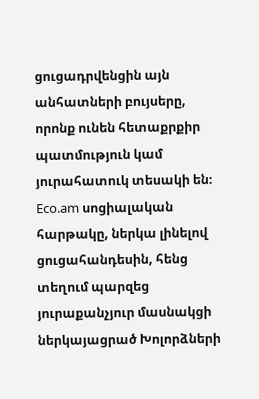ցուցադրվենցին այն անհատների բույսերը, որոնք ունեն հետաքրքիր պատմություն կամ յուրահատուկ տեսակի են։
Eco.am սոցիալական հարթակը, ներկա լինելով ցուցահանդեսին, հենց տեղում պարզեց յուրաքանչյուր մասնակցի ներկայացրած Խոլորձների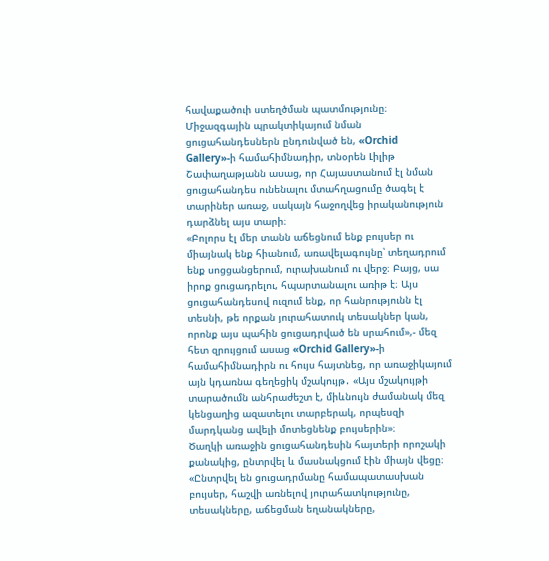հավաքածուի ստեղծման պատմությունը։
Միջազգային պրակտիկայում նման ցուցահանդեսներն ընդունված են, «Orchid Gallery»-ի համահիմնադիր, տնօրեն Լիլիթ Շափաղաթյանն ասաց, որ Հայաստանում էլ նման ցուցահանդես ունենալու մտահղացումը ծագել է տարիներ առաջ, սակայն հաջողվեց իրականություն դարձնել այս տարի։
«Բոլորս էլ մեր տանն աճեցնում ենք բույսեր ու միայնակ ենք հիանում, առավելագույնը՝ տեղադրում ենք սոցցանցերում, ուրախանում ու վերջ։ Բայց, սա իրոք ցուցադրելու, հպարտանալու առիթ է։ Այս ցուցահանդեսով ուզում ենք, որ հանրությունն էլ տեսնի, թե որքան յուրահատուկ տեսակներ կան, որոնք այս պահին ցուցադրված են սրահում»,- մեզ հետ զրույցում ասաց «Orchid Gallery»-ի համահիմնադիրն ու հույս հայտնեց, որ առաջիկայում այն կդառնա գեղեցիկ մշակույթ․ «Այս մշակույթի տարածումն անհրաժեշտ է, միևնույն ժամանակ մեզ կենցաղից ազատելու տարբերակ, որպեսզի մարդկանց ավելի մոտեցնենք բույսերին»։
Ծաղկի առաջին ցուցահանդեսին հայտերի որոշակի քանակից, ընտրվել և մասնակցում էին միայն վեցը։
«Ընտրվել են ցուցադրմանը համապատասխան բույսեր, հաշվի առնելով յուրահատկությունը, տեսակները, աճեցման եղանակները,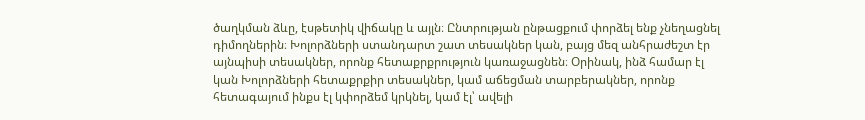ծաղկման ձևը, էսթետիկ վիճակը և այլն։ Ընտրության ընթացքում փորձել ենք չնեղացնել դիմողներին։ Խոլորձների ստանդարտ շատ տեսակներ կան, բայց մեզ անհրաժեշտ էր այնպիսի տեսակներ, որոնք հետաքրքրություն կառաջացնեն։ Օրինակ, ինձ համար էլ կան Խոլորձների հետաքրքիր տեսակներ, կամ աճեցման տարբերակներ, որոնք հետագայում ինքս էլ կփորձեմ կրկնել, կամ էլ՝ ավելի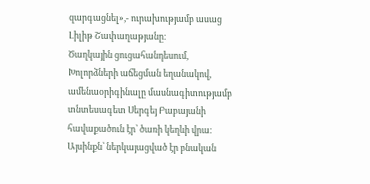զարգացնել»,- ուրախությամբ ասաց Լիլիթ Շափաղաթյանը։
Ծաղկային ցուցահանդեսում, Խոլորձների աճեցման եղանակով, ամենաօրիգինալը մասնագիտությամբ տնտեսագետ Սերգեյ Բաբայանի հավաքածուն էր՝ ծառի կեղևի վրա։ Այսինքն՝ ներկայացված էր բնական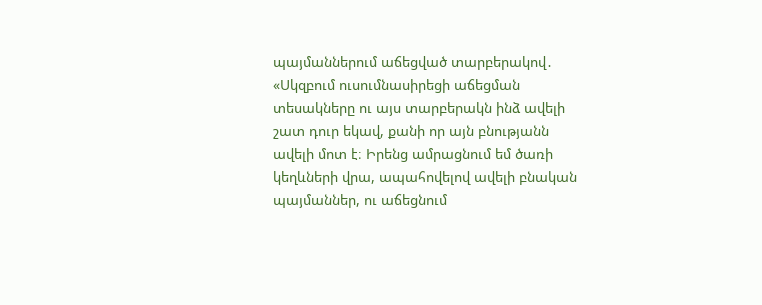պայմաններում աճեցված տարբերակով․ «Սկզբում ուսումնասիրեցի աճեցման տեսակները ու այս տարբերակն ինձ ավելի շատ դուր եկավ, քանի որ այն բնությանն ավելի մոտ է։ Իրենց ամրացնում եմ ծառի կեղևների վրա, ապահովելով ավելի բնական պայմաններ, ու աճեցնում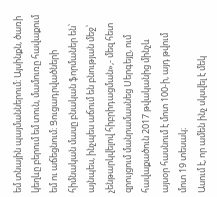եմ տնային պայմաններում։ Այսինքն, ծառի կեղևը բերում եմ տուն, մամուռը հավաքում եմ ու աճեցնում։ Ցուցադրվածների հիմնական մասը բնական ֆորմաներ են՝ այնպես, ինչպես աճում են բնության մեջ՝ չենթարկվելով հիբրիդացման»,- մեզ հետ զրույցում մանրամասնեց Սերգեյը, ում հավաքածուն 2017 թվականից մինչև այսօր հասնում է մոտ 100-ի, այդ թվում մոտ 19 տեսակ։
Ասում է, որ ամեն ինչ սկսվել է մեկ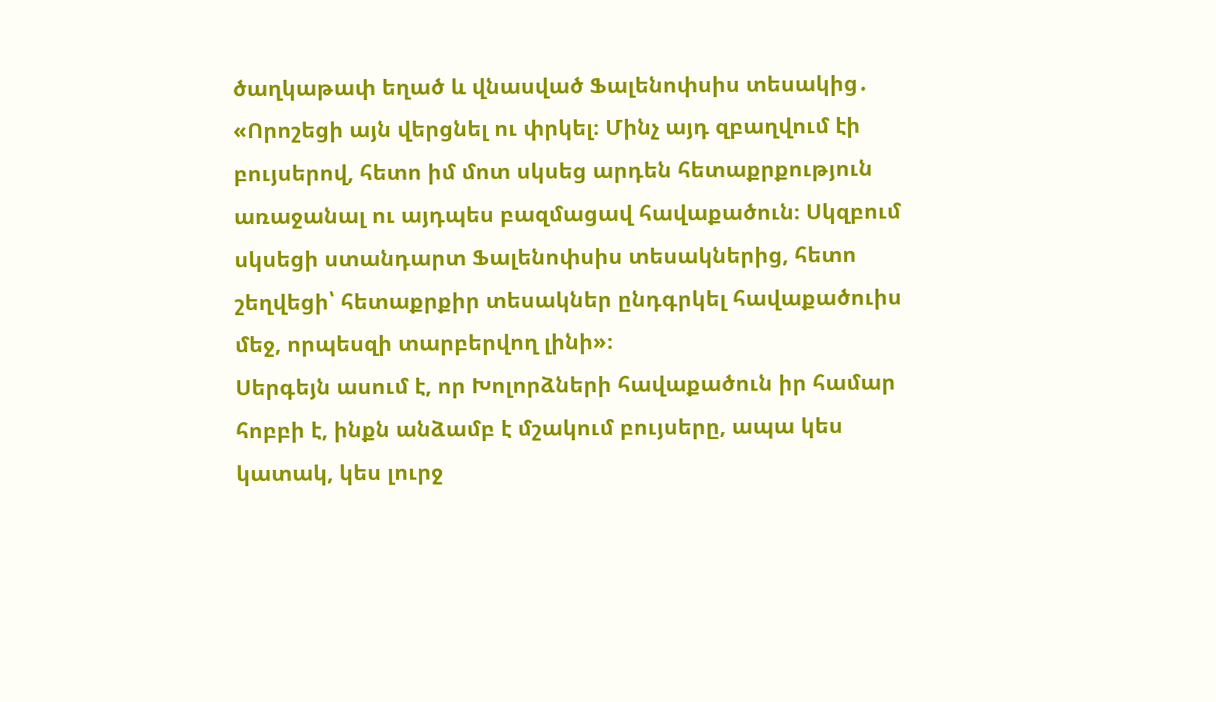ծաղկաթափ եղած և վնասված Ֆալենոփսիս տեսակից․ «Որոշեցի այն վերցնել ու փրկել։ Մինչ այդ զբաղվում էի բույսերով, հետո իմ մոտ սկսեց արդեն հետաքրքություն առաջանալ ու այդպես բազմացավ հավաքածուն։ Սկզբում սկսեցի ստանդարտ Ֆալենոփսիս տեսակներից, հետո շեղվեցի՝ հետաքրքիր տեսակներ ընդգրկել հավաքածուիս մեջ, որպեսզի տարբերվող լինի»։
Սերգեյն ասում է, որ Խոլորձների հավաքածուն իր համար հոբբի է, ինքն անձամբ է մշակում բույսերը, ապա կես կատակ, կես լուրջ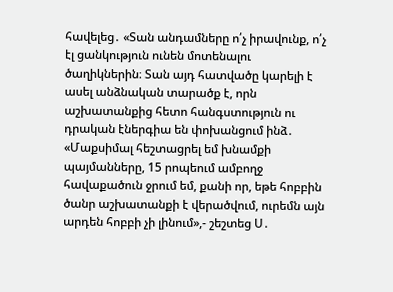հավելեց․ «Տան անդամները ո՛չ իրավունք, ո՛չ էլ ցանկություն ունեն մոտենալու ծաղիկներին։ Տան այդ հատվածը կարելի է ասել անձնական տարածք է, որն աշխատանքից հետո հանգստություն ու դրական էներգիա են փոխանցում ինձ․ «Մաքսիմալ հեշտացրել եմ խնամքի պայմանները, 15 րոպեում ամբողջ հավաքածուն ջրում եմ, քանի որ, եթե հոբբին ծանր աշխատանքի է վերածվում, ուրեմն այն արդեն հոբբի չի լինում»,- շեշտեց Ս․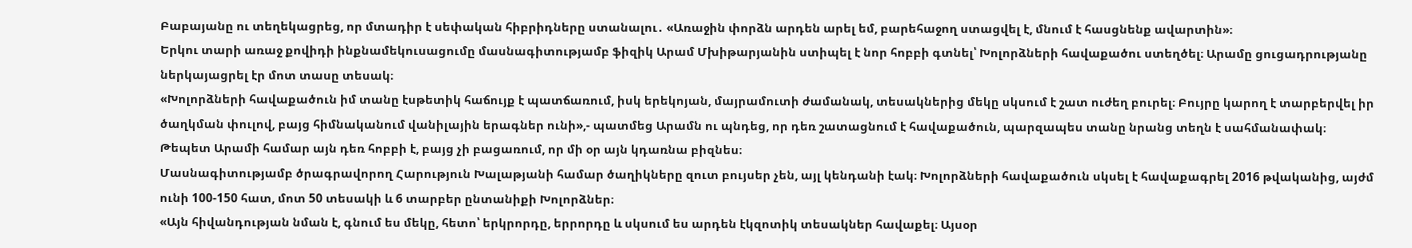Բաբայանը ու տեղեկացրեց, որ մտադիր է սեփական հիբրիդները ստանալու․ «Առաջին փորձն արդեն արել եմ, բարեհաջող ստացվել է, մնում է հասցնենք ավարտին»։
Երկու տարի առաջ քովիդի ինքնամեկուսացումը մասնագիտությամբ ֆիզիկ Արամ Մխիթարյանին ստիպել է նոր հոբբի գտնել՝ Խոլորձների հավաքածու ստեղծել։ Արամը ցուցադրությանը ներկայացրել էր մոտ տասը տեսակ։
«Խոլորձների հավաքածուն իմ տանը էսթետիկ հաճույք է պատճառում, իսկ երեկոյան, մայրամուտի ժամանակ, տեսակներից մեկը սկսում է շատ ուժեղ բուրել։ Բույրը կարող է տարբերվել իր ծաղկման փուլով, բայց հիմնականում վանիլային երագներ ունի»,- պատմեց Արամն ու պնդեց, որ դեռ շատացնում է հավաքածուն, պարզապես տանը նրանց տեղն է սահմանափակ։ Թեպետ Արամի համար այն դեռ հոբբի է, բայց չի բացառում, որ մի օր այն կդառնա բիզնես։
Մասնագիտությամբ ծրագրավորող Հարություն Խալաթյանի համար ծաղիկները զուտ բույսեր չեն, այլ կենդանի էակ։ Խոլորձների հավաքածուն սկսել է հավաքագրել 2016 թվականից, այժմ ունի 100-150 հատ, մոտ 50 տեսակի և 6 տարբեր ընտանիքի Խոլորձներ։
«Այն հիվանդության նման է, գնում ես մեկը, հետո՝ երկրորդը, երրորդը և սկսում ես արդեն էկզոտիկ տեսակներ հավաքել։ Այսօր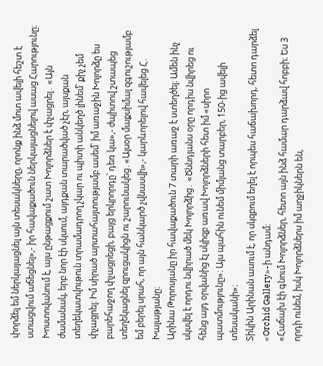փորձել եմ ներկայացնել այն տեսակները, որոնք ինձ մոտ ավելի հեշտ է ստացվում աճեցնել»,- իր հավաքածուն ներկայացնելով ասաց Հարությունը։
Խոստովանում է, այս ընթացքում շատ Խոլորձներ է փչացրել․ «Այն ժամանակ, երբ նոր էի սկսում, այդքան տարածված չէր, այսքան տեղեկատվութուն տրամադրող չկար ու պիտի անկեղծ լինեմ՝ քիչ չեմ փչացրել։ Իմ սիրած արտահայտությամբ ասեմ՝ իմ առաջին Խոլորձը ես բարեհաջող փչացրեցի, բայց երկրորդը՝ դեռ կա»,- ժպիտով շտապեց տեղեկացնել զրուցակիցն ու շարունակեց․«Այսօր մաքսիմալ զգուշությամբ եմ բերել սրահ, որ այն հանկարծ չվնասվի»,- կարևորելով հավելեց Հ․ Խալաթյանը։
Արինա Թորոսյանը իր հավաքածուն 7 տարի առաջ է ստեղծել։ Ամեն ինչ սկսվել է որդու նվիրած մեկ Խոլորձից․ «Ծննդյանս օրը որդիս նվիրեց ու հենց այդ օրվանից էլ սկիզբ առավ Խոլորձների հետ իմ «սիրո պատմությունը»։ Այս պահին ունեմ միմյանց տարբեր, 150-ից ավելի տեսականի»։
Տիկին Արինան ասում է, որ սկզբում եղել է որպես հաճախորդ, հետո դարձել «Orchid Gallery»-ի անդամ։
«Հաճախ էի գնում Խոլորձներ, հետո այն ինձ համար դարձավ հոբբի։ Ես 3 որդի ունեմ, իսկ Խոլորձներս իմ աղջիկներն են,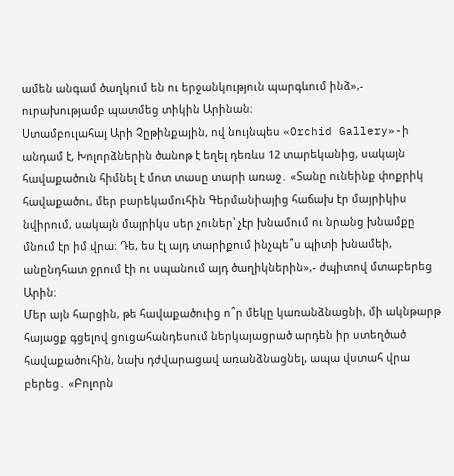ամեն անգամ ծաղկում են ու երջանկություն պարգևում ինձ»,- ուրախությամբ պատմեց տիկին Արինան։
Ստամբուլահայ Արի Չըթինքային, ով նույնպես «Orchid Gallery»-ի անդամ է, Խոլորձներին ծանոթ է եղել դեռևս 12 տարեկանից, սակայն հավաքածուն հիմնել է մոտ տասը տարի առաջ․ «Տանը ունեինք փոքրիկ հավաքածու, մեր բարեկամուհին Գերմանիայից հաճախ էր մայրիկիս նվիրում, սակայն մայրիկս սեր չուներ՝ չէր խնամում ու նրանց խնամքը մնում էր իմ վրա։ Դե, ես էլ այդ տարիքում ինչպե՞ս պիտի խնամեի, անընդհատ ջրում էի ու սպանում այդ ծաղիկներին»,- ժպիտով մտաբերեց Արին։
Մեր այն հարցին, թե հավաքածուից ո՞ր մեկը կառանձնացնի, մի ակնթարթ հայացք գցելով ցուցահանդեսում ներկայացրած արդեն իր ստեղծած հավաքածուհին, նախ դժվարացավ առանձնացնել, ապա վստահ վրա բերեց․ «Բոլորն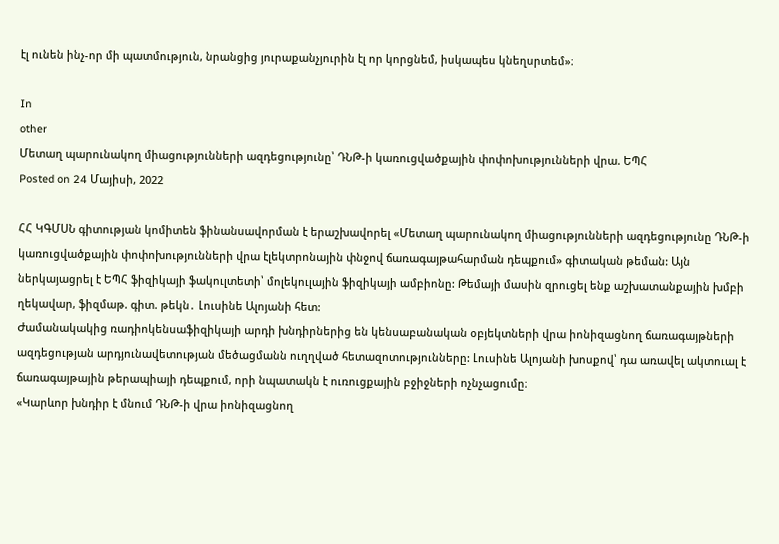էլ ունեն ինչ-որ մի պատմություն, նրանցից յուրաքանչյուրին էլ որ կորցնեմ, իսկապես կնեղսրտեմ»։

In
other
Մետաղ պարունակող միացությունների ազդեցությունը՝ ԴՆԹ-ի կառուցվածքային փոփոխությունների վրա. ԵՊՀ
Posted on 24 Մայիսի, 2022

ՀՀ ԿԳՄՍՆ գիտության կոմիտեն ֆինանսավորման է երաշխավորել «Մետաղ պարունակող միացությունների ազդեցությունը ԴՆԹ-ի կառուցվածքային փոփոխությունների վրա էլեկտրոնային փնջով ճառագայթահարման դեպքում» գիտական թեման: Այն ներկայացրել է ԵՊՀ ֆիզիկայի ֆակուլտետի՝ մոլեկուլային ֆիզիկայի ամբիոնը: Թեմայի մասին զրուցել ենք աշխատանքային խմբի ղեկավար, ֆիզմաթ. գիտ. թեկն․ Լուսինե Ալոյանի հետ:
Ժամանակակից ռադիոկենսաֆիզիկայի արդի խնդիրներից են կենսաբանական օբյեկտների վրա իոնիզացնող ճառագայթների ազդեցության արդյունավետության մեծացմանն ուղղված հետազոտությունները: Լուսինե Ալոյանի խոսքով՝ դա առավել ակտուալ է ճառագայթային թերապիայի դեպքում, որի նպատակն է ուռուցքային բջիջների ոչնչացումը։
«Կարևոր խնդիր է մնում ԴՆԹ-ի վրա իոնիզացնող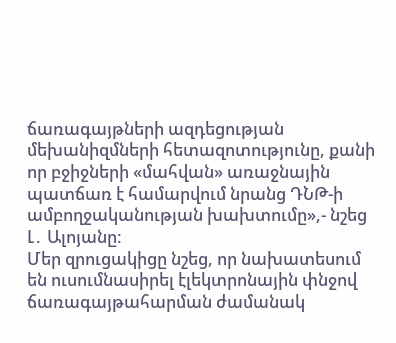ճառագայթների ազդեցության մեխանիզմների հետազոտությունը, քանի որ բջիջների «մահվան» առաջնային պատճառ է համարվում նրանց ԴՆԹ-ի ամբողջականության խախտումը»,- նշեց Լ․ Ալոյանը:
Մեր զրուցակիցը նշեց, որ նախատեսում են ուսումնասիրել էլեկտրոնային փնջով ճառագայթահարման ժամանակ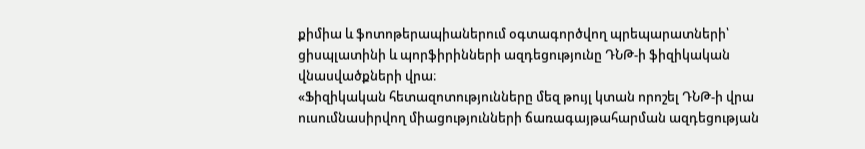քիմիա և ֆոտոթերապիաներում օգտագործվող պրեպարատների՝ ցիսպլատինի և պորֆիրինների ազդեցությունը ԴՆԹ-ի ֆիզիկական վնասվածքների վրա։
«Ֆիզիկական հետազոտությունները մեզ թույլ կտան որոշել ԴՆԹ-ի վրա ուսումնասիրվող միացությունների ճառագայթահարման ազդեցության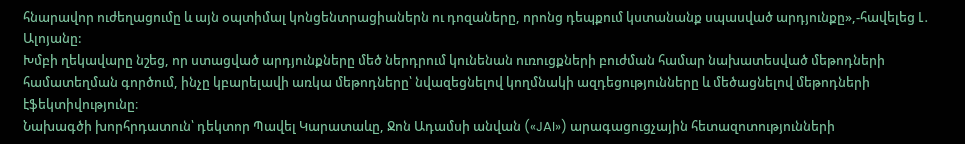հնարավոր ուժեղացումը և այն օպտիմալ կոնցենտրացիաներն ու դոզաները, որոնց դեպքում կստանանք սպասված արդյունքը»,-հավելեց Լ․ Ալոյանը:
Խմբի ղեկավարը նշեց, որ ստացված արդյունքները մեծ ներդրում կունենան ուռուցքների բուժման համար նախատեսված մեթոդների համատեղման գործում, ինչը կբարելավի առկա մեթոդները՝ նվազեցնելով կողմնակի ազդեցությունները և մեծացնելով մեթոդների էֆեկտիվությունը։
Նախագծի խորհրդատուն՝ դեկտոր Պավել Կարատաևը, Ջոն Ադամսի անվան («JAI») արագացուցչային հետազոտությունների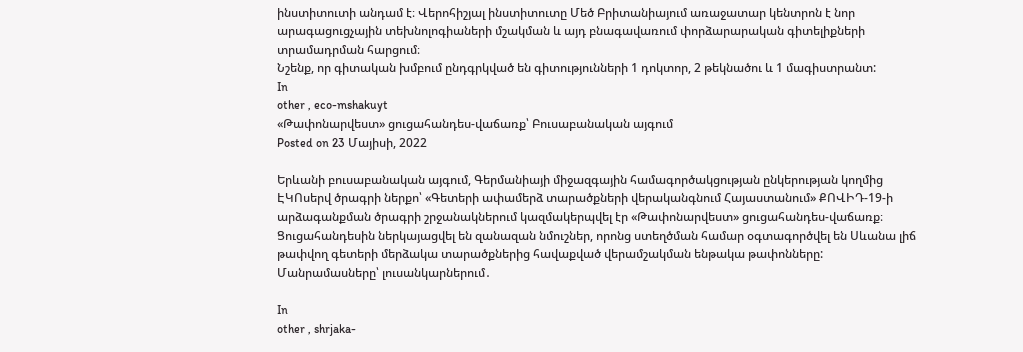ինստիտուտի անդամ է։ Վերոհիշյալ ինստիտուտը Մեծ Բրիտանիայում առաջատար կենտրոն է նոր արագացուցչային տեխնոլոգիաների մշակման և այդ բնագավառում փորձարարական գիտելիքների տրամադրման հարցում։
Նշենք, որ գիտական խմբում ընդգրկված են գիտությունների 1 դոկտոր, 2 թեկնածու և 1 մագիստրանտ:
In
other , eco-mshakuyt
«Թափոնարվեստ» ցուցահանդես-վաճառք՝ Բուսաբանական այգում
Posted on 23 Մայիսի, 2022

Երևանի բուսաբանական այգում, Գերմանիայի միջազգային համագործակցության ընկերության կողմից ԷԿՈսերվ ծրագրի ներքո՝ «Գետերի ափամերձ տարածքների վերականգնում Հայաստանում» ՔՈՎԻԴ-19-ի արձագանքման ծրագրի շրջանակներում կազմակերպվել էր «Թափոնարվեստ» ցուցահանդես-վաճառք։
Ցուցահանդեսին ներկայացվել են զանազան նմուշներ, որոնց ստեղծման համար օգտագործվել են Սևանա լիճ թափվող գետերի մերձակա տարածքներից հավաքված վերամշակման ենթակա թափոնները:
Մանրամասները՝ լուսանկարներում․

In
other , shrjaka-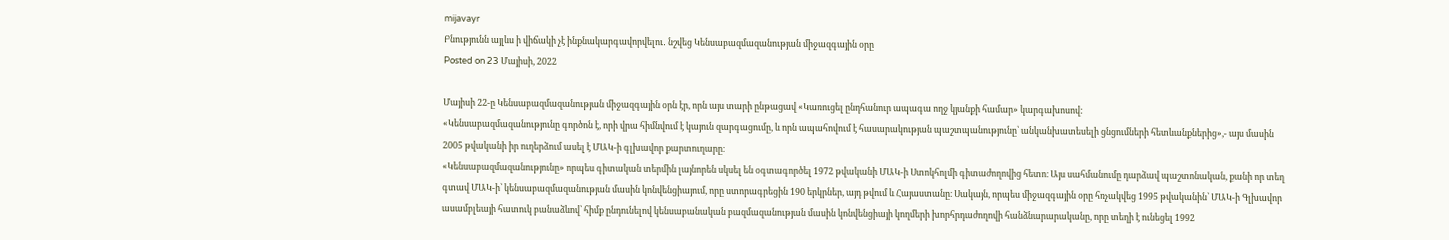mijavayr
Բնությունն այլևս ի վիճակի չէ ինքնակարգավորվելու․ նշվեց Կենսաբազմազանության միջազգային օրը
Posted on 23 Մայիսի, 2022

Մայիսի 22-ը Կենսաբազմազանության միջազգային օրն էր, որն այս տարի ընթացավ «Կառուցել ընդհանուր ապագա ողջ կյանքի համար» կարգախոսով:
«Կենսաբազմազանությունը գործոն է, որի վրա հիմնվում է կայուն զարգացումը, և որն ապահովում է հասարակության պաշտպանությունը՝ անկանխատեսելի ցնցումների հետևանքներից»,- այս մասին 2005 թվականի իր ուղերձում ասել է ՄԱԿ-ի գլխավոր քարտուղարը։
«Կենսաբազմազանությունը» որպես գիտական տերմին լայնորեն սկսել են օգտագործել 1972 թվականի ՄԱԿ-ի Ստոկհոլմի գիտաժողովից հետո։ Այս սահմանումը դարձավ պաշտոնական, քանի որ տեղ գտավ ՄԱԿ-ի՝ կենսաբազմազանության մասին կոնվենցիայում, որը ստորագրեցին 190 երկրներ, այդ թվում և Հայաստանը։ Սակայն, որպես միջազգային օրը հռչակվեց 1995 թվականին՝ ՄԱԿ-ի Գլխավոր ասամբլեայի հատուկ բանաձևով՝ հիմք ընդունելով կենսաբանական բազմազանության մասին կոնվենցիայի կողմերի խորհրդաժողովի հանձնարարականը, որը տեղի է ունեցել 1992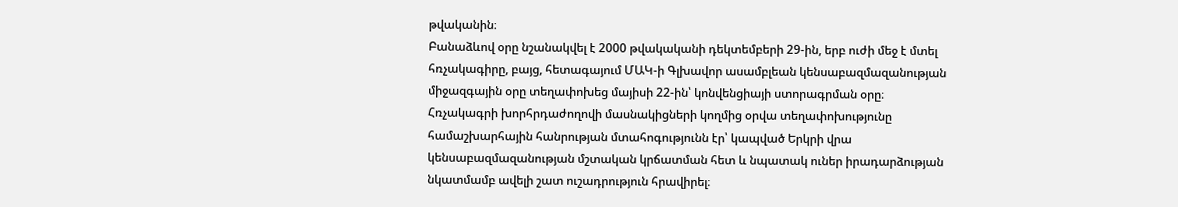թվականին։
Բանաձևով օրը նշանակվել է 2000 թվակականի դեկտեմբերի 29-ին, երբ ուժի մեջ է մտել հռչակագիրը, բայց, հետագայում ՄԱԿ-ի Գլխավոր ասամբլեան կենսաբազմազանության միջազգային օրը տեղափոխեց մայիսի 22-ին՝ կոնվենցիայի ստորագրման օրը։ Հռչակագրի խորհրդաժողովի մասնակիցների կողմից օրվա տեղափոխությունը համաշխարհային հանրության մտահոգությունն էր՝ կապված Երկրի վրա կենսաբազմազանության մշտական կրճատման հետ և նպատակ ուներ իրադարձության նկատմամբ ավելի շատ ուշադրություն հրավիրել։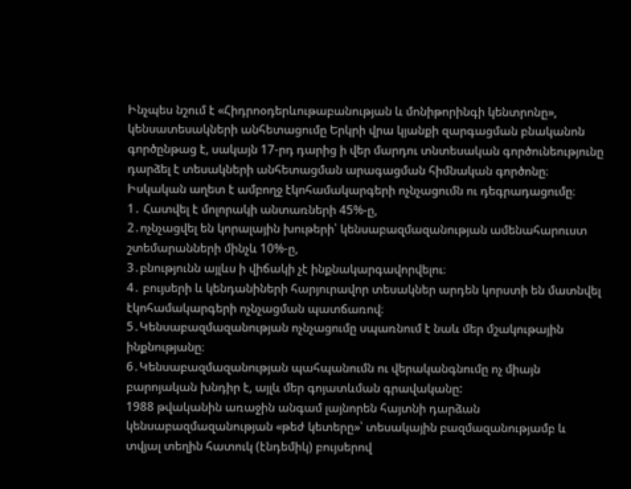Ինչպես նշում է «Հիդրոօդերևութաբանության և մոնիթորինգի կենտրոնը», կենսատեսակների անհետացումը Երկրի վրա կյանքի զարգացման բնականոն գործընթաց է, սակայն 17-րդ դարից ի վեր մարդու տնտեսական գործունեությունը դարձել է տեսակների անհետացման արագացման հիմնական գործոնը։ Իսկական աղետ է ամբողջ էկոհամակարգերի ոչնչացումն ու դեգրադացումը։
1․ Հատվել է մոլորակի անտառների 45%-ը,
2․ոչնչացվել են կորալային խութերի՝ կենսաբազմազանության ամենահարուստ շտեմարանների մինչև 10%-ը,
3․բնությունն այլևս ի վիճակի չէ ինքնակարգավորվելու։
4․ բույսերի և կենդանիների հարյուրավոր տեսակներ արդեն կորստի են մատնվել էկոհամակարգերի ոչնչացման պատճառով։
5․Կենսաբազմազանության ոչնչացումը սպառնում է նաև մեր մշակութային ինքնությանը։
6․Կենսաբազմազանության պահպանումն ու վերականգնումը ոչ միայն բարոյական խնդիր է, այլև մեր գոյատևման գրավականը:
1988 թվականին առաջին անգամ լայնորեն հայտնի դարձան կենսաբազմազանության «թեժ կետերը»՝ տեսակային բազմազանությամբ և տվյալ տեղին հատուկ (էնդեմիկ) բույսերով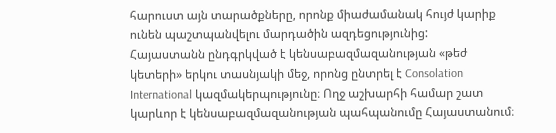հարուստ այն տարածքները, որոնք միաժամանակ հույժ կարիք ունեն պաշտպանվելու մարդածին ազդեցությունից:
Հայաստանն ընդգրկված է կենսաբազմազանության «թեժ կետերի» երկու տասնյակի մեջ, որոնց ընտրել է Consolation International կազմակերպությունը։ Ողջ աշխարհի համար շատ կարևոր է կենսաբազմազանության պահպանումը Հայաստանում։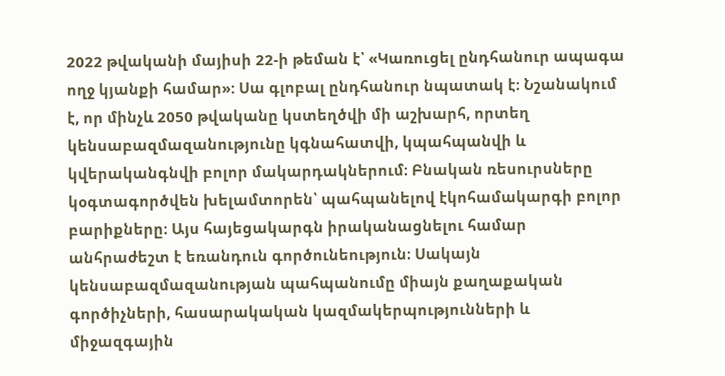2022 թվականի մայիսի 22-ի թեման է՝ «Կառուցել ընդհանուր ապագա ողջ կյանքի համար»: Սա գլոբալ ընդհանուր նպատակ է։ Նշանակում է, որ մինչև 2050 թվականը կստեղծվի մի աշխարհ, որտեղ կենսաբազմազանությունը կգնահատվի, կպահպանվի և կվերականգնվի բոլոր մակարդակներում։ Բնական ռեսուրսները կօգտագործվեն խելամտորեն՝ պահպանելով էկոհամակարգի բոլոր բարիքները։ Այս հայեցակարգն իրականացնելու համար անհրաժեշտ է եռանդուն գործունեություն։ Սակայն կենսաբազմազանության պահպանումը միայն քաղաքական գործիչների, հասարակական կազմակերպությունների և միջազգային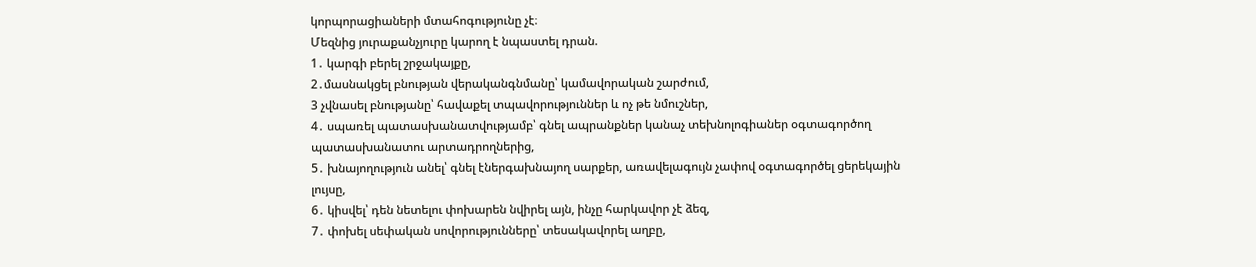կորպորացիաների մտահոգությունը չէ։
Մեզնից յուրաքանչյուրը կարող է նպաստել դրան.
1․ կարգի բերել շրջակայքը,
2․մասնակցել բնության վերականգնմանը՝ կամավորական շարժում,
3 չվնասել բնությանը՝ հավաքել տպավորություններ և ոչ թե նմուշներ,
4․ սպառել պատասխանատվությամբ՝ գնել ապրանքներ կանաչ տեխնոլոգիաներ օգտագործող պատասխանատու արտադրողներից,
5․ խնայողություն անել՝ գնել էներգախնայող սարքեր, առավելագույն չափով օգտագործել ցերեկային լույսը,
6․ կիսվել՝ դեն նետելու փոխարեն նվիրել այն, ինչը հարկավոր չէ ձեզ,
7․ փոխել սեփական սովորությունները՝ տեսակավորել աղբը,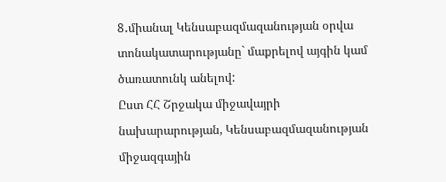8․միանալ Կենսաբազմազանության օրվա տոնակատարությանը` մաքրելով այգին կամ ծառատունկ անելով:
Ըստ ՀՀ Շրջակա միջավայրի նախարարության, Կենսաբազմազանության միջազգային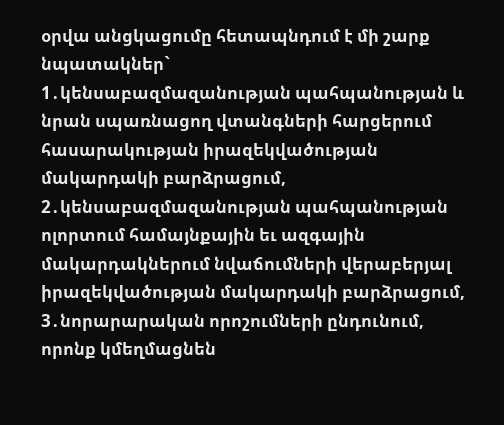օրվա անցկացումը հետապնդում է մի շարք նպատակներ`
1․կենսաբազմազանության պահպանության և նրան սպառնացող վտանգների հարցերում հասարակության իրազեկվածության մակարդակի բարձրացում, 2․կենսաբազմազանության պահպանության ոլորտում համայնքային եւ ազգային մակարդակներում նվաճումների վերաբերյալ իրազեկվածության մակարդակի բարձրացում,
3․նորարարական որոշումների ընդունում, որոնք կմեղմացնեն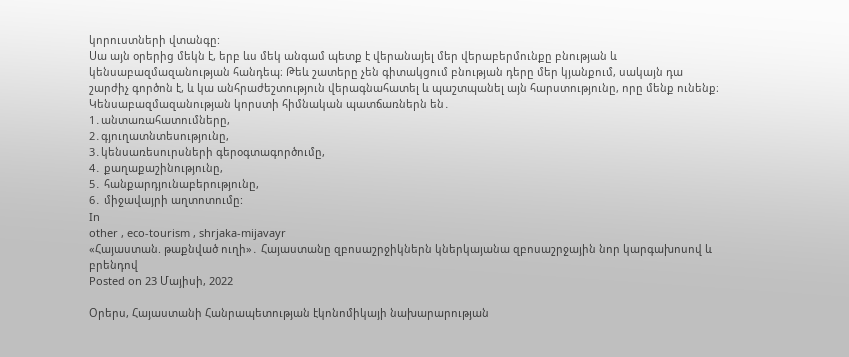կորուստների վտանգը:
Սա այն օրերից մեկն է, երբ ևս մեկ անգամ պետք է վերանայել մեր վերաբերմունքը բնության և կենսաբազմազանության հանդեպ։ Թեև շատերը չեն գիտակցում բնության դերը մեր կյանքում, սակայն դա շարժիչ գործոն է, և կա անհրաժեշտություն վերագնահատել և պաշտպանել այն հարստությունը, որը մենք ունենք։
Կենսաբազմազանության կորստի հիմնական պատճառներն են․
1․անտառահատումները,
2․գյուղատնտեսությունը,
3․կենսառեսուրսների գերօգտագործումը,
4․ քաղաքաշինությունը,
5․ հանքարդյունաբերությունը,
6․ միջավայրի աղտոտումը:
In
other , eco-tourism , shrjaka-mijavayr
«Հայաստան. թաքնված ուղի»․ Հայաստանը զբոսաշրջիկներն կներկայանա զբոսաշրջային նոր կարգախոսով և բրենդով
Posted on 23 Մայիսի, 2022

Օրերս, Հայաստանի Հանրապետության էկոնոմիկայի նախարարության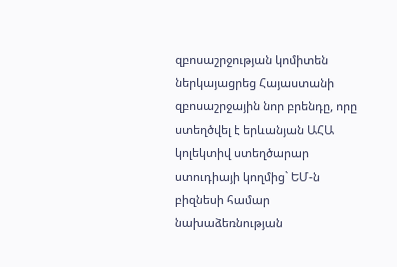զբոսաշրջության կոմիտեն ներկայացրեց Հայաստանի զբոսաշրջային նոր բրենդը, որը ստեղծվել է երևանյան ԱՀԱ կոլեկտիվ ստեղծարար ստուդիայի կողմից` ԵՄ-ն բիզնեսի համար նախաձեռնության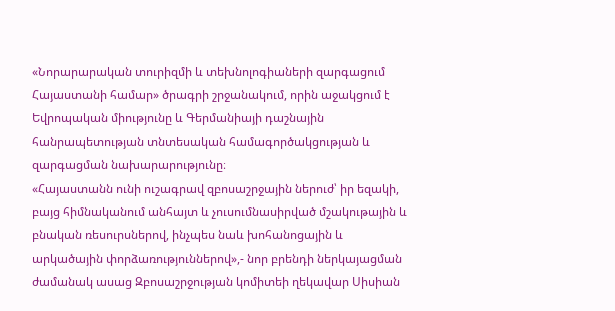«Նորարարական տուրիզմի և տեխնոլոգիաների զարգացում Հայաստանի համար» ծրագրի շրջանակում, որին աջակցում է Եվրոպական միությունը և Գերմանիայի դաշնային հանրապետության տնտեսական համագործակցության և զարգացման նախարարությունը։
«Հայաստանն ունի ուշագրավ զբոսաշրջային ներուժ՝ իր եզակի, բայց հիմնականում անհայտ և չուսումնասիրված մշակութային և բնական ռեսուրսներով, ինչպես նաև խոհանոցային և արկածային փորձառություններով»,- նոր բրենդի ներկայացման ժամանակ ասաց Զբոսաշրջության կոմիտեի ղեկավար Սիսիան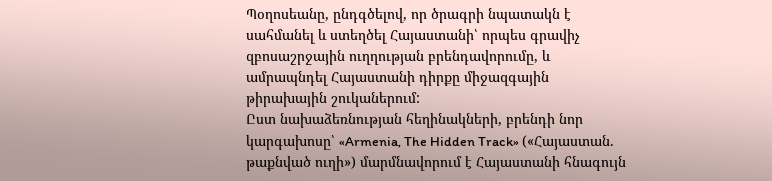Պօղոսեանը, ընդգծելով, որ ծրագրի նպատակն է սահմանել և ստեղծել Հայաստանի՝ որպես գրավիչ զբոսաշրջային ուղղության բրենդավորումը, և ամրապնդել Հայաստանի դիրքը միջազգային թիրախային շուկաներում:
Ըստ նախաձեռնության հեղինակների, բրենդի նոր կարգախոսը՝ «Armenia, The Hidden Track» («Հայաստան. թաքնված ուղի») մարմնավորում է Հայաստանի հնագույն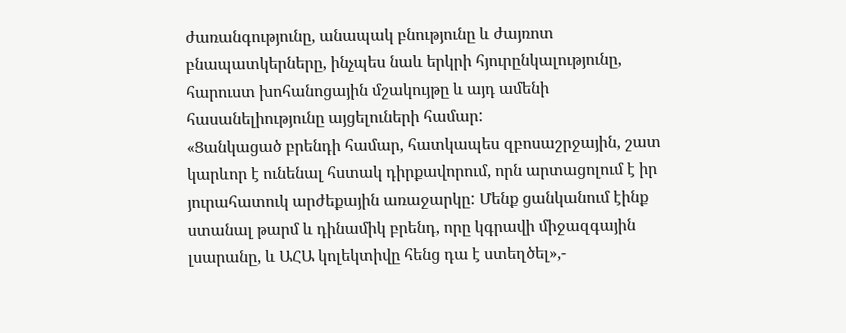ժառանգությունը, անապակ բնությունը և ժայռոտ բնապատկերները, ինչպես նաև երկրի հյուրընկալությունը, հարուստ խոհանոցային մշակույթը և այդ ամենի հասանելիությունը այցելուների համար:
«Ցանկացած բրենդի համար, հատկապես զբոսաշրջային, շատ կարևոր է ունենալ հստակ դիրքավորում, որն արտացոլում է իր յուրահատուկ արժեքային առաջարկը: Մենք ցանկանում էինք ստանալ թարմ և դինամիկ բրենդ, որը կգրավի միջազգային լսարանը, և ԱՀԱ կոլեկտիվը հենց դա է ստեղծել»,-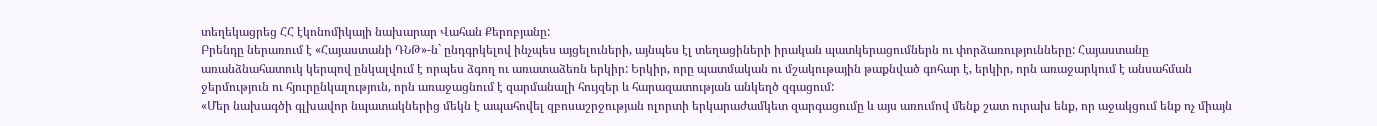տեղեկացրեց ՀՀ էկոնոմիկայի նախարար Վահան Քերոբյանը:
Բրենդը ներառում է «Հայաստանի ԴՆԹ»-ն` ընդգրկելով ինչպես այցելուների, այնպես էլ տեղացիների իրական պատկերացումներն ու փորձառությունները: Հայաստանը առանձնահատուկ կերպով ընկալվում է որպես ձգող ու առատաձեռն երկիր: Երկիր, որը պատմական ու մշակութային թաքնված գոհար է, երկիր, որն առաջարկում է անսահման ջերմություն ու հյուրընկալություն, որն առաջացնում է զարմանալի հույզեր և հարազատության անկեղծ զգացում:
«Մեր նախագծի գլխավոր նպատակներից մեկն է ապահովել զբոսաշրջության ոլորտի երկարաժամկետ զարգացումը և այս առումով մենք շատ ուրախ ենք, որ աջակցում ենք ոչ միայն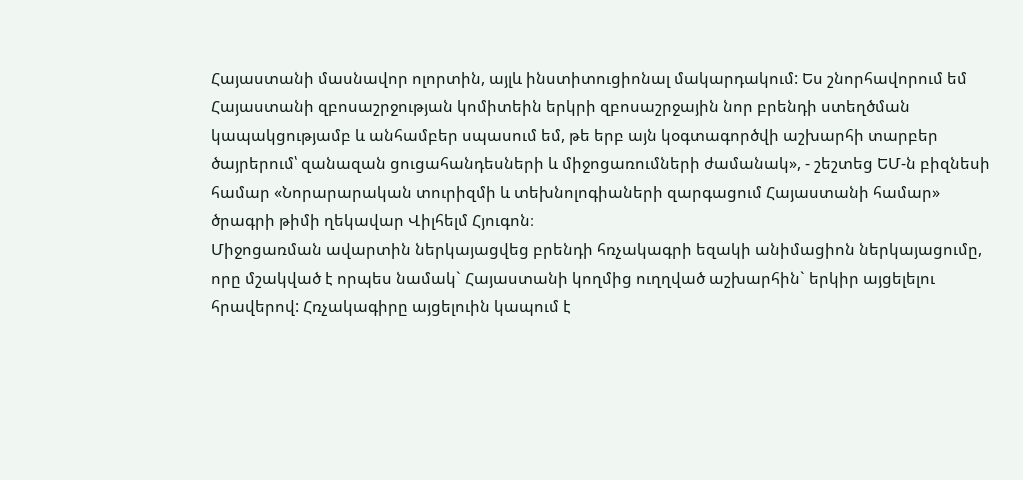Հայաստանի մասնավոր ոլորտին, այլև ինստիտուցիոնալ մակարդակում: Ես շնորհավորում եմ Հայաստանի զբոսաշրջության կոմիտեին երկրի զբոսաշրջային նոր բրենդի ստեղծման կապակցությամբ և անհամբեր սպասում եմ, թե երբ այն կօգտագործվի աշխարհի տարբեր ծայրերում՝ զանազան ցուցահանդեսների և միջոցառումների ժամանակ», - շեշտեց ԵՄ-ն բիզնեսի համար «Նորարարական տուրիզմի և տեխնոլոգիաների զարգացում Հայաստանի համար» ծրագրի թիմի ղեկավար Վիլհելմ Հյուգոն։
Միջոցառման ավարտին ներկայացվեց բրենդի հռչակագրի եզակի անիմացիոն ներկայացումը, որը մշակված է որպես նամակ` Հայաստանի կողմից ուղղված աշխարհին` երկիր այցելելու հրավերով: Հռչակագիրը այցելուին կապում է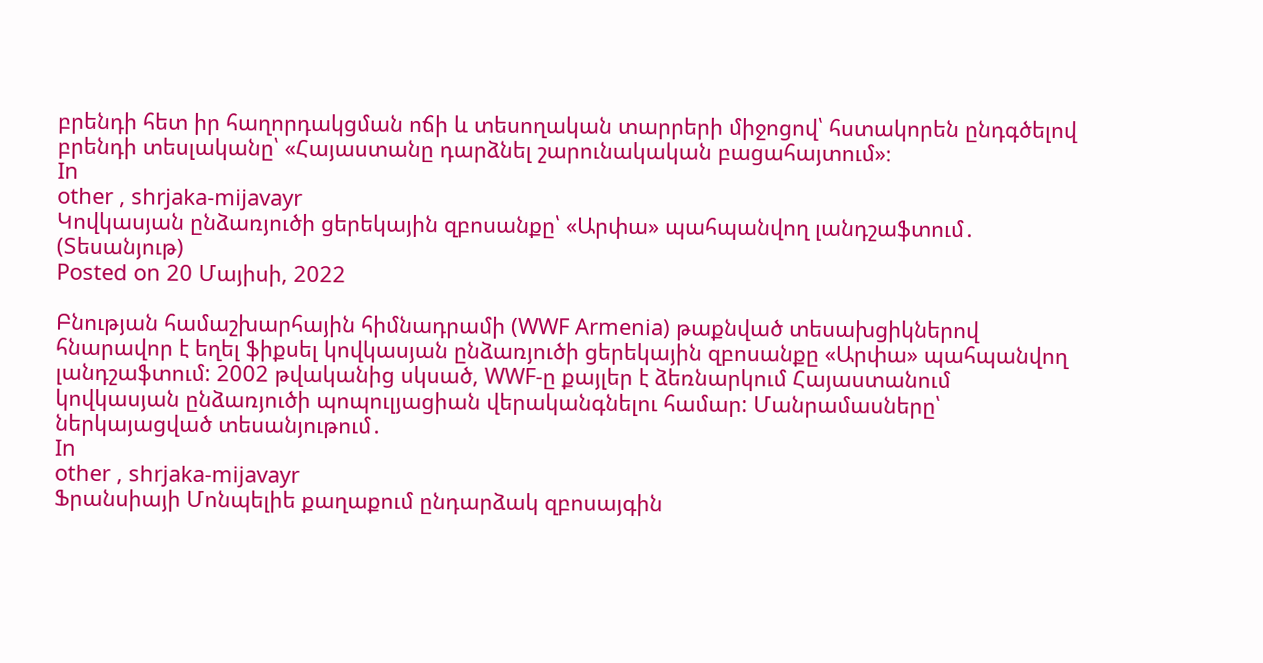բրենդի հետ իր հաղորդակցման ոճի և տեսողական տարրերի միջոցով՝ հստակորեն ընդգծելով բրենդի տեսլականը՝ «Հայաստանը դարձնել շարունակական բացահայտում»։
In
other , shrjaka-mijavayr
Կովկասյան ընձառյուծի ցերեկային զբոսանքը՝ «Արփա» պահպանվող լանդշաֆտում․ (Տեսանյութ)
Posted on 20 Մայիսի, 2022

Բնության համաշխարհային հիմնադրամի (WWF Armenia) թաքնված տեսախցիկներով հնարավոր է եղել ֆիքսել կովկասյան ընձառյուծի ցերեկային զբոսանքը «Արփա» պահպանվող լանդշաֆտում: 2002 թվականից սկսած, WWF-ը քայլեր է ձեռնարկում Հայաստանում կովկասյան ընձառյուծի պոպուլյացիան վերականգնելու համար: Մանրամասները՝ ներկայացված տեսանյութում․
In
other , shrjaka-mijavayr
Ֆրանսիայի Մոնպելիե քաղաքում ընդարձակ զբոսայգին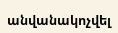անվանակոչվել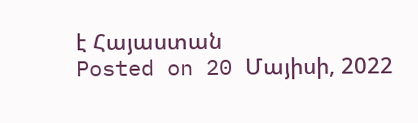է Հայաստան
Posted on 20 Մայիսի, 2022